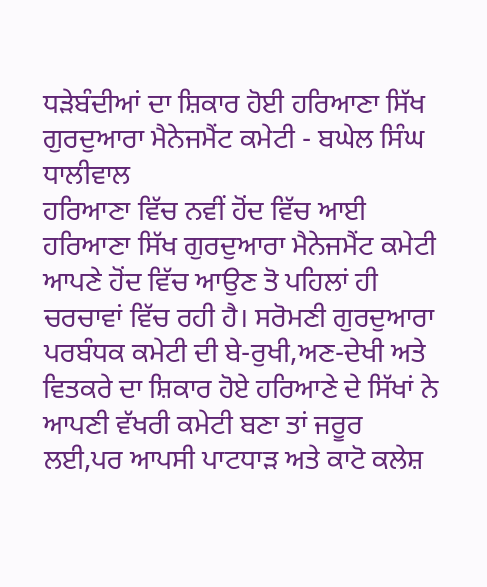ਧੜੇਬੰਦੀਆਂ ਦਾ ਸ਼ਿਕਾਰ ਹੋਈ ਹਰਿਆਣਾ ਸਿੱਖ ਗੁਰਦੁਆਰਾ ਮੈਨੇਜਮੈਂਟ ਕਮੇਟੀ - ਬਘੇਲ ਸਿੰਘ ਧਾਲੀਵਾਲ
ਹਰਿਆਣਾ ਵਿੱਚ ਨਵੀਂ ਹੋਂਦ ਵਿੱਚ ਆਈ ਹਰਿਆਣਾ ਸਿੱਖ ਗੁਰਦੁਆਰਾ ਮੈਨੇਜਮੈਂਟ ਕਮੇਟੀ ਆਪਣੇ ਹੋਂਦ ਵਿੱਚ ਆਉਣ ਤੋ ਪਹਿਲਾਂ ਹੀ ਚਰਚਾਵਾਂ ਵਿੱਚ ਰਹੀ ਹੈ। ਸਰੋਮਣੀ ਗੁਰਦੁਆਰਾ ਪਰਬੰਧਕ ਕਮੇਟੀ ਦੀ ਬੇ-ਰੁਖੀ,ਅਣ-ਦੇਖੀ ਅਤੇ ਵਿਤਕਰੇ ਦਾ ਸ਼ਿਕਾਰ ਹੋਏ ਹਰਿਆਣੇ ਦੇ ਸਿੱਖਾਂ ਨੇ ਆਪਣੀ ਵੱਖਰੀ ਕਮੇਟੀ ਬਣਾ ਤਾਂ ਜਰੂਰ ਲਈ,ਪਰ ਆਪਸੀ ਪਾਟਧਾੜ ਅਤੇ ਕਾਟੋ ਕਲੇਸ਼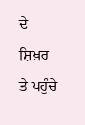ਦੇ ਸ਼ਿਖ਼ਰ ਤੇ ਪਹੁੰਚੇ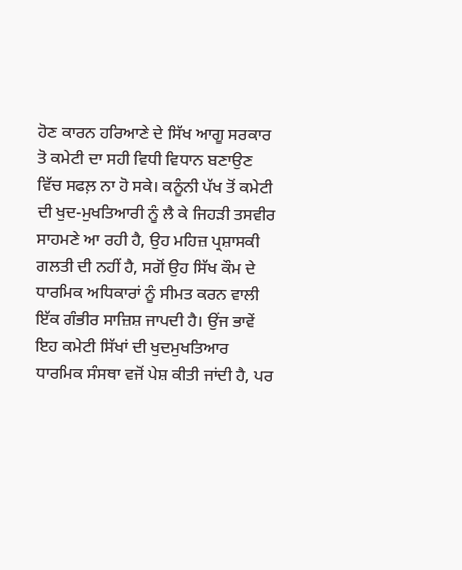ਹੋਣ ਕਾਰਨ ਹਰਿਆਣੇ ਦੇ ਸਿੱਖ ਆਗੂ ਸਰਕਾਰ ਤੋ ਕਮੇਟੀ ਦਾ ਸਹੀ ਵਿਧੀ ਵਿਧਾਨ ਬਣਾਉਣ ਵਿੱਚ ਸਫਲ਼ ਨਾ ਹੋ ਸਕੇ। ਕਨੂੰਨੀ ਪੱਖ ਤੋਂ ਕਮੇਟੀ ਦੀ ਖੁਦ-ਮੁਖਤਿਆਰੀ ਨੂੰ ਲੈ ਕੇ ਜਿਹੜੀ ਤਸਵੀਰ ਸਾਹਮਣੇ ਆ ਰਹੀ ਹੈ, ਉਹ ਮਹਿਜ਼ ਪ੍ਰਸ਼ਾਸਕੀ ਗਲਤੀ ਦੀ ਨਹੀਂ ਹੈ, ਸਗੋਂ ਉਹ ਸਿੱਖ ਕੌਮ ਦੇ ਧਾਰਮਿਕ ਅਧਿਕਾਰਾਂ ਨੂੰ ਸੀਮਤ ਕਰਨ ਵਾਲੀ ਇੱਕ ਗੰਭੀਰ ਸਾਜ਼ਿਸ਼ ਜਾਪਦੀ ਹੈ। ਉਂਜ ਭਾਵੇਂ ਇਹ ਕਮੇਟੀ ਸਿੱਖਾਂ ਦੀ ਖੁਦਮੁਖਤਿਆਰ ਧਾਰਮਿਕ ਸੰਸਥਾ ਵਜੋਂ ਪੇਸ਼ ਕੀਤੀ ਜਾਂਦੀ ਹੈ, ਪਰ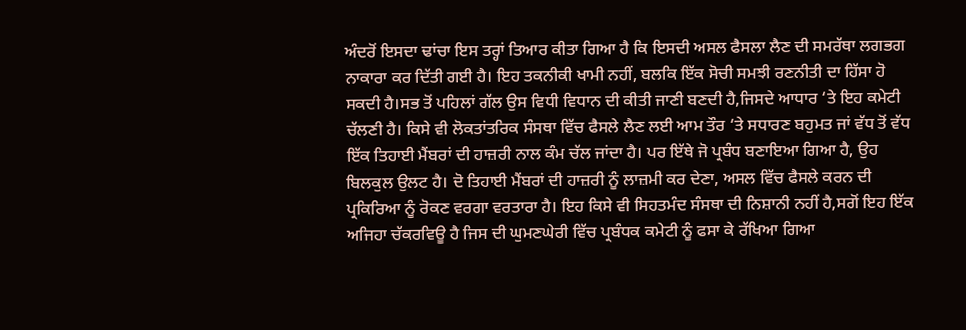ਅੰਦਰੋਂ ਇਸਦਾ ਢਾਂਚਾ ਇਸ ਤਰ੍ਹਾਂ ਤਿਆਰ ਕੀਤਾ ਗਿਆ ਹੈ ਕਿ ਇਸਦੀ ਅਸਲ ਫੈਸਲਾ ਲੈਣ ਦੀ ਸਮਰੱਥਾ ਲਗਭਗ ਨਾਕਾਰਾ ਕਰ ਦਿੱਤੀ ਗਈ ਹੈ। ਇਹ ਤਕਨੀਕੀ ਖਾਮੀ ਨਹੀਂ, ਬਲਕਿ ਇੱਕ ਸੋਚੀ ਸਮਝੀ ਰਣਨੀਤੀ ਦਾ ਹਿੱਸਾ ਹੋ ਸਕਦੀ ਹੈ।ਸਭ ਤੋਂ ਪਹਿਲਾਂ ਗੱਲ ਉਸ ਵਿਧੀ ਵਿਧਾਨ ਦੀ ਕੀਤੀ ਜਾਣੀ ਬਣਦੀ ਹੈ,ਜਿਸਦੇ ਆਧਾਰ ‘ਤੇ ਇਹ ਕਮੇਟੀ ਚੱਲਣੀ ਹੈ। ਕਿਸੇ ਵੀ ਲੋਕਤਾਂਤਰਿਕ ਸੰਸਥਾ ਵਿੱਚ ਫੈਸਲੇ ਲੈਣ ਲਈ ਆਮ ਤੌਰ ‘ਤੇ ਸਧਾਰਣ ਬਹੁਮਤ ਜਾਂ ਵੱਧ ਤੋਂ ਵੱਧ ਇੱਕ ਤਿਹਾਈ ਮੈਂਬਰਾਂ ਦੀ ਹਾਜ਼ਰੀ ਨਾਲ ਕੰਮ ਚੱਲ ਜਾਂਦਾ ਹੈ। ਪਰ ਇੱਥੇ ਜੋ ਪ੍ਰਬੰਧ ਬਣਾਇਆ ਗਿਆ ਹੈ, ਉਹ ਬਿਲਕੁਲ ਉਲਟ ਹੈ। ਦੋ ਤਿਹਾਈ ਮੈਂਬਰਾਂ ਦੀ ਹਾਜ਼ਰੀ ਨੂੰ ਲਾਜ਼ਮੀ ਕਰ ਦੇਣਾ, ਅਸਲ ਵਿੱਚ ਫੈਸਲੇ ਕਰਨ ਦੀ ਪ੍ਰਕਿਰਿਆ ਨੂੰ ਰੋਕਣ ਵਰਗਾ ਵਰਤਾਰਾ ਹੈ। ਇਹ ਕਿਸੇ ਵੀ ਸਿਹਤਮੰਦ ਸੰਸਥਾ ਦੀ ਨਿਸ਼ਾਨੀ ਨਹੀਂ ਹੈ,ਸਗੋਂ ਇਹ ਇੱਕ ਅਜਿਹਾ ਚੱਕਰਵਿਊ ਹੈ ਜਿਸ ਦੀ ਘੁਮਣਘੇਰੀ ਵਿੱਚ ਪ੍ਰਬੰਧਕ ਕਮੇਟੀ ਨੂੰ ਫਸਾ ਕੇ ਰੱਖਿਆ ਗਿਆ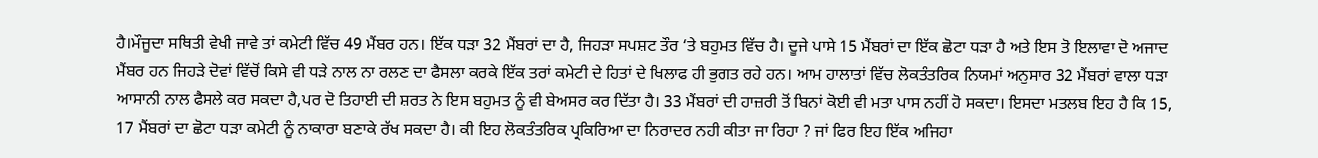ਹੈ।ਮੌਜੂਦਾ ਸਥਿਤੀ ਵੇਖੀ ਜਾਵੇ ਤਾਂ ਕਮੇਟੀ ਵਿੱਚ 49 ਮੈਂਬਰ ਹਨ। ਇੱਕ ਧੜਾ 32 ਮੈਂਬਰਾਂ ਦਾ ਹੈ, ਜਿਹੜਾ ਸਪਸ਼ਟ ਤੌਰ ‘ਤੇ ਬਹੁਮਤ ਵਿੱਚ ਹੈ। ਦੂਜੇ ਪਾਸੇ 15 ਮੈਂਬਰਾਂ ਦਾ ਇੱਕ ਛੋਟਾ ਧੜਾ ਹੈ ਅਤੇ ਇਸ ਤੋ ਇਲਾਵਾ ਦੋ ਅਜਾਦ ਮੈਂਬਰ ਹਨ ਜਿਹੜੇ ਦੋਵਾਂ ਵਿੱਚੋਂ ਕਿਸੇ ਵੀ ਧੜੇ ਨਾਲ ਨਾ ਰਲਣ ਦਾ ਫੈਸਲਾ ਕਰਕੇ ਇੱਕ ਤਰਾਂ ਕਮੇਟੀ ਦੇ ਹਿਤਾਂ ਦੇ ਖਿਲਾਫ ਹੀ ਭੁਗਤ ਰਹੇ ਹਨ। ਆਮ ਹਾਲਾਤਾਂ ਵਿੱਚ ਲੋਕਤੰਤਰਿਕ ਨਿਯਮਾਂ ਅਨੁਸਾਰ 32 ਮੈਂਬਰਾਂ ਵਾਲਾ ਧੜਾ ਆਸਾਨੀ ਨਾਲ ਫੈਸਲੇ ਕਰ ਸਕਦਾ ਹੈ,ਪਰ ਦੋ ਤਿਹਾਈ ਦੀ ਸ਼ਰਤ ਨੇ ਇਸ ਬਹੁਮਤ ਨੂੰ ਵੀ ਬੇਅਸਰ ਕਰ ਦਿੱਤਾ ਹੈ। 33 ਮੈਂਬਰਾਂ ਦੀ ਹਾਜ਼ਰੀ ਤੋਂ ਬਿਨਾਂ ਕੋਈ ਵੀ ਮਤਾ ਪਾਸ ਨਹੀਂ ਹੋ ਸਕਦਾ। ਇਸਦਾ ਮਤਲਬ ਇਹ ਹੈ ਕਿ 15, 17 ਮੈਂਬਰਾਂ ਦਾ ਛੋਟਾ ਧੜਾ ਕਮੇਟੀ ਨੂੰ ਨਾਕਾਰਾ ਬਣਾਕੇ ਰੱਖ ਸਕਦਾ ਹੈ। ਕੀ ਇਹ ਲੋਕਤੰਤਰਿਕ ਪ੍ਰਕਿਰਿਆ ਦਾ ਨਿਰਾਦਰ ਨਹੀ ਕੀਤਾ ਜਾ ਰਿਹਾ ? ਜਾਂ ਫਿਰ ਇਹ ਇੱਕ ਅਜਿਹਾ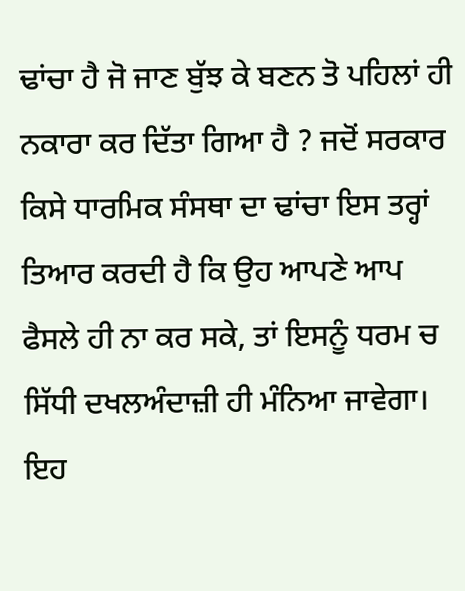ਢਾਂਚਾ ਹੈ ਜੋ ਜਾਣ ਬੁੱਝ ਕੇ ਬਣਨ ਤੋ ਪਹਿਲਾਂ ਹੀ ਨਕਾਰਾ ਕਰ ਦਿੱਤਾ ਗਿਆ ਹੈ ? ਜਦੋਂ ਸਰਕਾਰ ਕਿਸੇ ਧਾਰਮਿਕ ਸੰਸਥਾ ਦਾ ਢਾਂਚਾ ਇਸ ਤਰ੍ਹਾਂ ਤਿਆਰ ਕਰਦੀ ਹੈ ਕਿ ਉਹ ਆਪਣੇ ਆਪ ਫੈਸਲੇ ਹੀ ਨਾ ਕਰ ਸਕੇ, ਤਾਂ ਇਸਨੂੰ ਧਰਮ ਚ ਸਿੱਧੀ ਦਖਲਅੰਦਾਜ਼ੀ ਹੀ ਮੰਨਿਆ ਜਾਵੇਗਾ। ਇਹ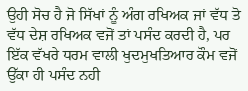ਉਹੀ ਸੋਚ ਹੈ ਜੋ ਸਿੱਖਾਂ ਨੂੰ ਅੰਗ ਰਖਿਅਕ ਜਾਂ ਵੱਧ ਤੋ ਵੱਧ ਦੇਸ਼ ਰਖਿਅਕ ਵਜੋਂ ਤਾਂ ਪਸੰਦ ਕਰਦੀ ਹੈ, ਪਰ ਇੱਕ ਵੱਖਰੇ ਧਰਮ ਵਾਲੀ ਖੁਦਮੁਖਤਿਆਰ ਕੌਮ ਵਜੋਂ ਉੱਕਾ ਹੀ ਪਸੰਦ ਨਹੀ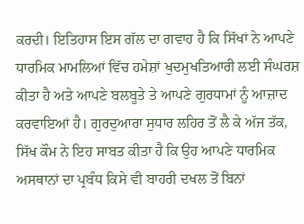ਕਰਦੀ। ਇਤਿਹਾਸ ਇਸ ਗੱਲ ਦਾ ਗਵਾਹ ਹੈ ਕਿ ਸਿੱਖਾਂ ਨੇ ਆਪਣੇ ਧਾਰਮਿਕ ਮਾਮਲਿਆਂ ਵਿੱਚ ਹਮੇਸ਼ਾਂ ਖੁਦਮੁਖਤਿਆਰੀ ਲਈ ਸੰਘਰਸ਼ ਕੀਤਾ ਹੈ ਅਤੇ ਆਪਣੇ ਬਲਬੂਤੇ ਤੇ ਆਪਣੇ ਗੁਰਧਾਮਾਂ ਨੂੰ ਆਜ਼ਾਦ ਕਰਵਾਇਆਂ ਹੈ। ਗੁਰਦੁਆਰਾ ਸੁਧਾਰ ਲਹਿਰ ਤੋਂ ਲੈ ਕੇ ਅੱਜ ਤੱਕ, ਸਿੱਖ ਕੌਮ ਨੇ ਇਹ ਸਾਬਤ ਕੀਤਾ ਹੈ ਕਿ ਉਹ ਆਪਣੇ ਧਾਰਮਿਕ ਅਸਥਾਨਾਂ ਦਾ ਪ੍ਰਬੰਧ ਕਿਸੇ ਵੀ ਬਾਹਰੀ ਦਖਲ ਤੋਂ ਬਿਨਾਂ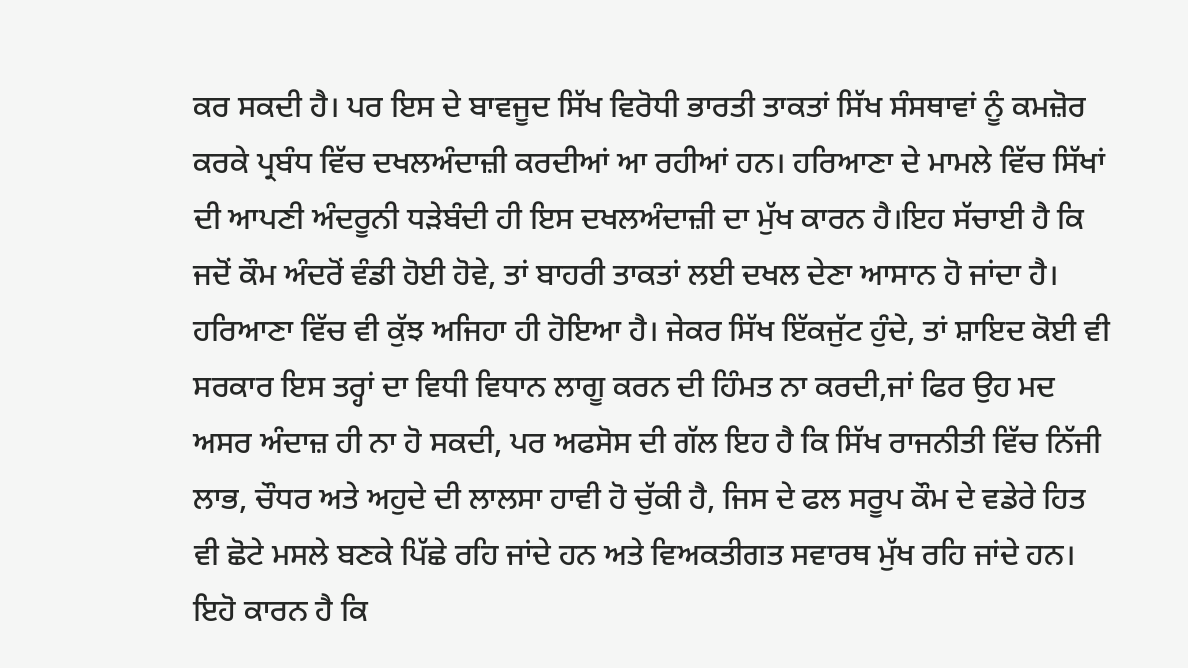ਕਰ ਸਕਦੀ ਹੈ। ਪਰ ਇਸ ਦੇ ਬਾਵਜੂਦ ਸਿੱਖ ਵਿਰੋਧੀ ਭਾਰਤੀ ਤਾਕਤਾਂ ਸਿੱਖ ਸੰਸਥਾਵਾਂ ਨੂੰ ਕਮਜ਼ੋਰ ਕਰਕੇ ਪ੍ਰਬੰਧ ਵਿੱਚ ਦਖਲਅੰਦਾਜ਼ੀ ਕਰਦੀਆਂ ਆ ਰਹੀਆਂ ਹਨ। ਹਰਿਆਣਾ ਦੇ ਮਾਮਲੇ ਵਿੱਚ ਸਿੱਖਾਂ ਦੀ ਆਪਣੀ ਅੰਦਰੂਨੀ ਧੜੇਬੰਦੀ ਹੀ ਇਸ ਦਖਲਅੰਦਾਜ਼ੀ ਦਾ ਮੁੱਖ ਕਾਰਨ ਹੈ।ਇਹ ਸੱਚਾਈ ਹੈ ਕਿ ਜਦੋਂ ਕੌਮ ਅੰਦਰੋਂ ਵੰਡੀ ਹੋਈ ਹੋਵੇ, ਤਾਂ ਬਾਹਰੀ ਤਾਕਤਾਂ ਲਈ ਦਖਲ ਦੇਣਾ ਆਸਾਨ ਹੋ ਜਾਂਦਾ ਹੈ। ਹਰਿਆਣਾ ਵਿੱਚ ਵੀ ਕੁੱਝ ਅਜਿਹਾ ਹੀ ਹੋਇਆ ਹੈ। ਜੇਕਰ ਸਿੱਖ ਇੱਕਜੁੱਟ ਹੁੰਦੇ, ਤਾਂ ਸ਼ਾਇਦ ਕੋਈ ਵੀ ਸਰਕਾਰ ਇਸ ਤਰ੍ਹਾਂ ਦਾ ਵਿਧੀ ਵਿਧਾਨ ਲਾਗੂ ਕਰਨ ਦੀ ਹਿੰਮਤ ਨਾ ਕਰਦੀ,ਜਾਂ ਫਿਰ ਉਹ ਮਦ ਅਸਰ ਅੰਦਾਜ਼ ਹੀ ਨਾ ਹੋ ਸਕਦੀ, ਪਰ ਅਫਸੋਸ ਦੀ ਗੱਲ ਇਹ ਹੈ ਕਿ ਸਿੱਖ ਰਾਜਨੀਤੀ ਵਿੱਚ ਨਿੱਜੀ ਲਾਭ, ਚੌਧਰ ਅਤੇ ਅਹੁਦੇ ਦੀ ਲਾਲਸਾ ਹਾਵੀ ਹੋ ਚੁੱਕੀ ਹੈ, ਜਿਸ ਦੇ ਫਲ ਸਰੂਪ ਕੌਮ ਦੇ ਵਡੇਰੇ ਹਿਤ ਵੀ ਛੋਟੇ ਮਸਲੇ ਬਣਕੇ ਪਿੱਛੇ ਰਹਿ ਜਾਂਦੇ ਹਨ ਅਤੇ ਵਿਅਕਤੀਗਤ ਸਵਾਰਥ ਮੁੱਖ ਰਹਿ ਜਾਂਦੇ ਹਨ। ਇਹੋ ਕਾਰਨ ਹੈ ਕਿ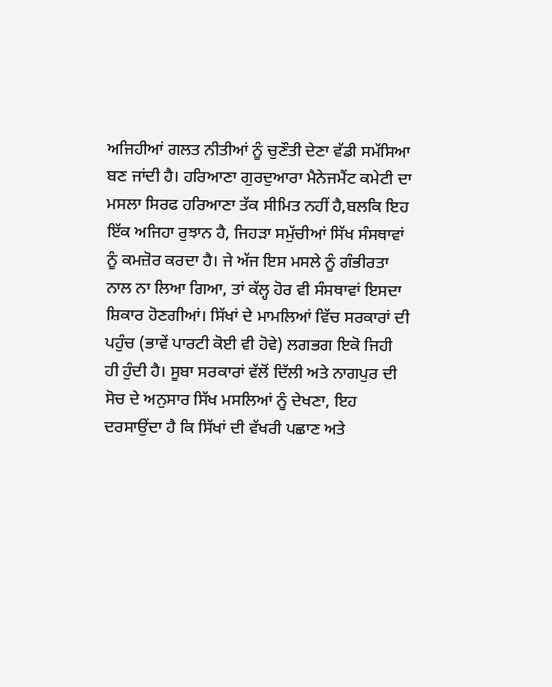ਅਜਿਹੀਆਂ ਗਲਤ ਨੀਤੀਆਂ ਨੂੰ ਚੁਣੌਤੀ ਦੇਣਾ ਵੱਡੀ ਸਮੱਸਿਆ ਬਣ ਜਾਂਦੀ ਹੈ। ਹਰਿਆਣਾ ਗੁਰਦੁਆਰਾ ਮੈਨੇਜਮੈਂਟ ਕਮੇਟੀ ਦਾ ਮਸਲਾ ਸਿਰਫ ਹਰਿਆਣਾ ਤੱਕ ਸੀਮਿਤ ਨਹੀਂ ਹੈ,ਬਲਕਿ ਇਹ ਇੱਕ ਅਜਿਹਾ ਰੁਝਾਨ ਹੈ, ਜਿਹੜਾ ਸਮੁੱਚੀਆਂ ਸਿੱਖ ਸੰਸਥਾਵਾਂ ਨੂੰ ਕਮਜ਼ੋਰ ਕਰਦਾ ਹੈ। ਜੇ ਅੱਜ ਇਸ ਮਸਲੇ ਨੂੰ ਗੰਭੀਰਤਾ ਨਾਲ ਨਾ ਲਿਆ ਗਿਆ, ਤਾਂ ਕੱਲ੍ਹ ਹੋਰ ਵੀ ਸੰਸਥਾਵਾਂ ਇਸਦਾ ਸ਼ਿਕਾਰ ਹੋਣਗੀਆਂ। ਸਿੱਖਾਂ ਦੇ ਮਾਮਲਿਆਂ ਵਿੱਚ ਸਰਕਾਰਾਂ ਦੀ ਪਹੁੰਚ (ਭਾਵੇਂ ਪਾਰਟੀ ਕੋਈ ਵੀ ਹੋਵੇ) ਲਗਭਗ ਇਕੋ ਜਿਹੀ ਹੀ ਹੁੰਦੀ ਹੈ। ਸੂਬਾ ਸਰਕਾਰਾਂ ਵੱਲੋਂ ਦਿੱਲੀ ਅਤੇ ਨਾਗਪੁਰ ਦੀ ਸੋਚ ਦੇ ਅਨੁਸਾਰ ਸਿੱਖ ਮਸਲਿਆਂ ਨੂੰ ਦੇਖਣਾ, ਇਹ ਦਰਸਾਉਂਦਾ ਹੈ ਕਿ ਸਿੱਖਾਂ ਦੀ ਵੱਖਰੀ ਪਛਾਣ ਅਤੇ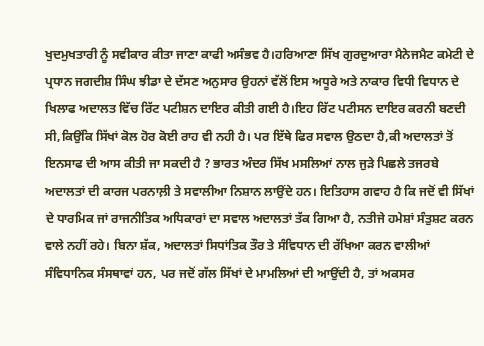ਖੁਦਮੁਖਤਾਰੀ ਨੂੰ ਸਵੀਕਾਰ ਕੀਤਾ ਜਾਣਾ ਕਾਫੀ ਅਸੰਭਵ ਹੈ।ਹਰਿਆਣਾ ਸਿੱਖ ਗੁਰਦੁਆਰਾ ਮੈਨੇਜਮੈਟ ਕਮੇਟੀ ਦੇ ਪ੍ਰਧਾਨ ਜਗਦੀਸ਼ ਸਿੰਘ ਝੀਡਾ ਦੇ ਦੱਸਣ ਅਨੁਸਾਰ ਉਹਨਾਂ ਵੱਲੋਂ ਇਸ ਅਧੂਰੇ ਅਤੇ ਨਾਕਾਰ ਵਿਧੀ ਵਿਧਾਨ ਦੇ ਖਿਲਾਫ ਅਦਾਲਤ ਵਿੱਚ ਰਿੱਟ ਪਟੀਸ਼ਨ ਦਾਇਰ ਕੀਤੀ ਗਈ ਹੈ।ਇਹ ਰਿੱਟ ਪਟੀਸਨ ਦਾਇਰ ਕਰਨੀ ਬਣਦੀ ਸੀ,ਕਿਉਂਕਿ ਸਿੱਖਾਂ ਕੋਲ ਹੋਰ ਕੋਈ ਰਾਹ ਵੀ ਨਹੀ ਹੈ। ਪਰ ਇੱਥੇ ਫਿਰ ਸਵਾਲ ਉਠਦਾ ਹੈ,ਕੀ ਅਦਾਲਤਾਂ ਤੋਂ ਇਨਸਾਫ ਦੀ ਆਸ ਕੀਤੀ ਜਾ ਸਕਦੀ ਹੈ ? ਭਾਰਤ ਅੰਦਰ ਸਿੱਖ ਮਸਲਿਆਂ ਨਾਲ ਜੁੜੇ ਪਿਛਲੇ ਤਜਰਬੇ ਅਦਾਲਤਾਂ ਦੀ ਕਾਰਜ ਪਰਨਾਲ਼ੀ ਤੇ ਸਵਾਲੀਆ ਨਿਸ਼ਾਨ ਲਾਉਂਦੇ ਹਨ। ਇਤਿਹਾਸ ਗਵਾਹ ਹੈ ਕਿ ਜਦੋਂ ਵੀ ਸਿੱਖਾਂ ਦੇ ਧਾਰਮਿਕ ਜਾਂ ਰਾਜਨੀਤਿਕ ਅਧਿਕਾਰਾਂ ਦਾ ਸਵਾਲ ਅਦਾਲਤਾਂ ਤੱਕ ਗਿਆ ਹੈ, ਨਤੀਜੇ ਹਮੇਸ਼ਾਂ ਸੰਤੁਸ਼ਟ ਕਰਨ ਵਾਲੇ ਨਹੀਂ ਰਹੇ। ਬਿਨਾ ਸ਼ੱਕ, ਅਦਾਲਤਾਂ ਸਿਧਾਂਤਿਕ ਤੌਰ ਤੇ ਸੰਵਿਧਾਨ ਦੀ ਰੱਖਿਆ ਕਰਨ ਵਾਲੀਆਂ ਸੰਵਿਧਾਨਿਕ ਸੰਸਥਾਵਾਂ ਹਨ, ਪਰ ਜਦੋਂ ਗੱਲ ਸਿੱਖਾਂ ਦੇ ਮਾਮਲਿਆਂ ਦੀ ਆਉਂਦੀ ਹੈ, ਤਾਂ ਅਕਸਰ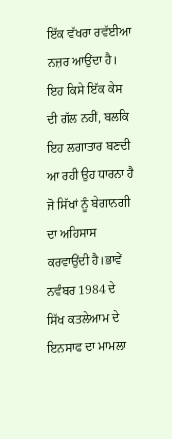ਇੱਕ ਵੱਖਰਾ ਰਵੱਈਆ ਨਜ਼ਰ ਆਉਂਦਾ ਹੈ। ਇਹ ਕਿਸੇ ਇੱਕ ਕੇਸ ਦੀ ਗੱਲ ਨਹੀਂ, ਬਲਕਿ ਇਹ ਲਗਾਤਾਰ ਬਣਦੀ ਆ ਰਹੀ ਉਹ ਧਾਰਨਾ ਹੈ ਜੋ ਸਿੱਖਾਂ ਨੂੰ ਬੇਗਾਨਗੀ ਦਾ ਅਹਿਸਾਸ ਕਰਵਾਉਂਦੀ ਹੈ।ਭਾਵੇਂ ਨਵੰਬਰ 1984 ਦੇ ਸਿੱਖ ਕਤਲੇਆਮ ਦੇ ਇਨਸਾਫ ਦਾ ਮਾਮਲਾ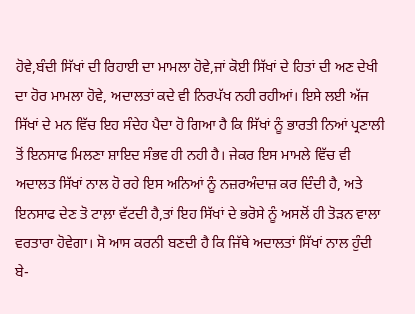ਹੋਵੇ,ਬੰਦੀ ਸਿੱਖਾਂ ਦੀ ਰਿਹਾਈ ਦਾ ਮਾਮਲਾ ਹੋਵੇ,ਜਾਂ ਕੋਈ ਸਿੱਖਾਂ ਦੇ ਹਿਤਾਂ ਦੀ ਅਣ ਦੇਖੀ ਦਾ ਹੋਰ ਮਾਮਲਾ ਹੋਵੇ, ਅਦਾਲਤਾਂ ਕਦੇ ਵੀ ਨਿਰਪੱਖ ਨਹੀ ਰਹੀਆਂ। ਇਸੇ ਲਈ ਅੱਜ ਸਿੱਖਾਂ ਦੇ ਮਨ ਵਿੱਚ ਇਹ ਸੰਦੇਹ ਪੈਦਾ ਹੋ ਗਿਆ ਹੈ ਕਿ ਸਿੱਖਾਂ ਨੂੰ ਭਾਰਤੀ ਨਿਆਂ ਪ੍ਰਣਾਲੀ ਤੋਂ ਇਨਸਾਫ ਮਿਲਣਾ ਸ਼ਾਇਦ ਸੰਭਵ ਹੀ ਨਹੀ ਹੈ। ਜੇਕਰ ਇਸ ਮਾਮਲੇ ਵਿੱਚ ਵੀ ਅਦਾਲਤ ਸਿੱਖਾਂ ਨਾਲ ਹੋ ਰਹੇ ਇਸ ਅਨਿਆਂ ਨੂੰ ਨਜ਼ਰਅੰਦਾਜ਼ ਕਰ ਦਿੰਦੀ ਹੈ, ਅਤੇ ਇਨਸਾਫ ਦੇਣ ਤੋ ਟਾਲ਼ਾ ਵੱਟਦੀ ਹੈ,ਤਾਂ ਇਹ ਸਿੱਖਾਂ ਦੇ ਭਰੋਸੇ ਨੂੰ ਅਸਲੋਂ ਹੀ ਤੋੜਨ ਵਾਲਾ ਵਰਤਾਰਾ ਹੋਵੇਗਾ। ਸੋ ਆਸ ਕਰਨੀ ਬਣਦੀ ਹੈ ਕਿ ਜਿੱਥੇ ਅਦਾਲਤਾਂ ਸਿੱਖਾਂ ਨਾਲ ਹੁੰਦੀ ਬੇ-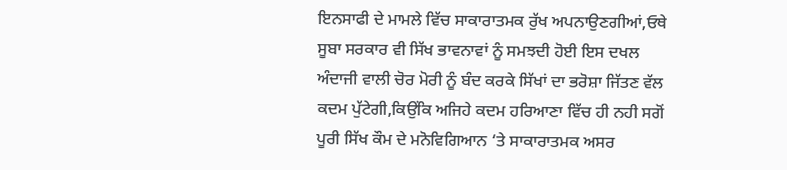ਇਨਸਾਫੀ ਦੇ ਮਾਮਲੇ ਵਿੱਚ ਸਾਕਾਰਾਤਮਕ ਰੁੱਖ ਅਪਨਾਉਣਗੀਆਂ,ਓਥੇ ਸੂਬਾ ਸਰਕਾਰ ਵੀ ਸਿੱਖ ਭਾਵਨਾਵਾਂ ਨੂੰ ਸਮਝਦੀ ਹੋਈ ਇਸ ਦਖਲ ਅੰਦਾਜੀ ਵਾਲੀ ਚੋਰ ਮੋਰੀ ਨੂੰ ਬੰਦ ਕਰਕੇ ਸਿੱਖਾਂ ਦਾ ਭਰੋਸ਼ਾ ਜਿੱਤਣ ਵੱਲ ਕਦਮ ਪੁੱਟੇਗੀ,ਕਿਉਂਕਿ ਅਜਿਹੇ ਕਦਮ ਹਰਿਆਣਾ ਵਿੱਚ ਹੀ ਨਹੀ ਸਗੋਂ ਪੂਰੀ ਸਿੱਖ ਕੌਮ ਦੇ ਮਨੋਵਿਗਿਆਨ ‘ਤੇ ਸਾਕਾਰਾਤਮਕ ਅਸਰ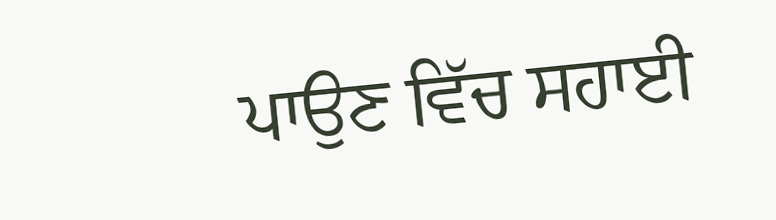ਪਾਉਣ ਵਿੱਚ ਸਹਾਈ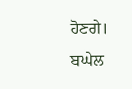ਹੋਣਗੇ।
ਬਘੇਲ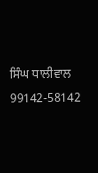ਸਿੰਘ ਧਾਲੀਵਾਲ
99142-58142